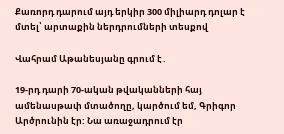Քառորդ դարում այդ երկիր 300 միլիարդ դոլար է մտել՝ արտաքին ներդրումների տեսքով

Վահրամ Աթանեսյանը գրում է․

19-րդ դարի 70-ական թվականների հայ ամենասթափ մտածողը, կարծում եմ, Գրիգոր Արծրունին էր: Նա առաջադրում էր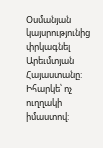Օսմանյան կայսրությունից փրկագնել Արեւմտյան Հայաստանը: Իհարկե՝ ոչ ուղղակի իմաստով: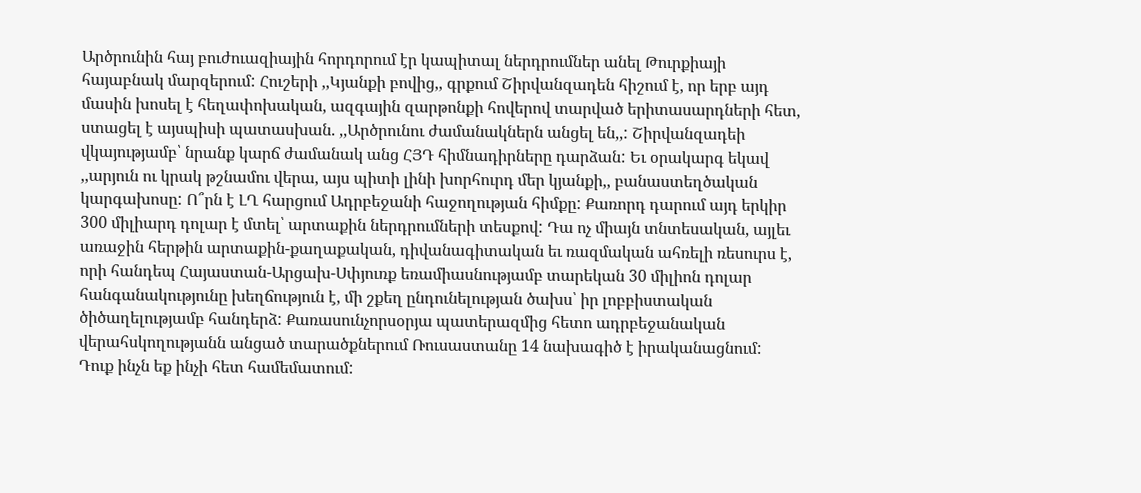Արծրունին հայ բուժուազիային հորդորում էր կապիտալ ներդրումներ անել Թուրքիայի հայաբնակ մարզերում: Հուշերի ,,Կյանքի բովից,, գրքում Շիրվանզադեն հիշում է, որ երբ այդ մասին խոսել է հեղափոխական, ազգային զարթոնքի հովերով տարված երիտասարդների հետ, ստացել է այսպիսի պատասխան. ,,Արծրունու ժամանակներն անցել են,,: Շիրվանզադեի վկայությամբ՝ նրանք կարճ ժամանակ անց ՀՅԴ հիմնադիրները դարձան: Եւ օրակարգ եկավ ,,արյուն ու կրակ թշնամու վերա, այս պիտի լինի խորհուրդ մեր կյանքի,, բանաստեղծական կարգախոսը: Ո՞րն է ԼՂ հարցում Ադրբեջանի հաջողության հիմքը: Քառորդ դարում այդ երկիր 300 միլիարդ դոլար է մտել՝ արտաքին ներդրումների տեսքով: Դա ոչ միայն տնտեսական, այլեւ առաջին հերթին արտաքին-քաղաքական, դիվանագիտական եւ ռազմական ահռելի ռեսուրս է, որի հանդեպ Հայաստան-Արցախ-Սփյուռք եռամիասնությամբ տարեկան 30 միլիոն դոլար հանգանակությունը խեղճություն է, մի շքեղ ընդունելության ծախս՝ իր լոբբիստական ծիծաղելությամբ հանդերձ: Քառասունչորսօրյա պատերազմից հետո ադրբեջանական վերահսկողությանն անցած տարածքներում Ռուսաստանը 14 նախագիծ է իրականացնում: Դուք ինչն եք ինչի հետ համեմատում: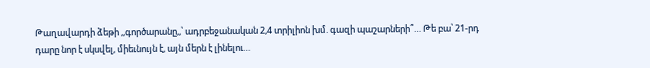Թաղավարդի ձեթի ,,գործարանը,,՝ ադրբեջանական 2,4 տրիլիոն խմ. գազի պաշարների՞… Թե բա՝ 21-րդ դարը նոր է սկսվել, միեւնույն է, այն մերն է լինելու…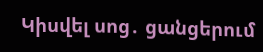Կիսվել սոց․ ցանցերում